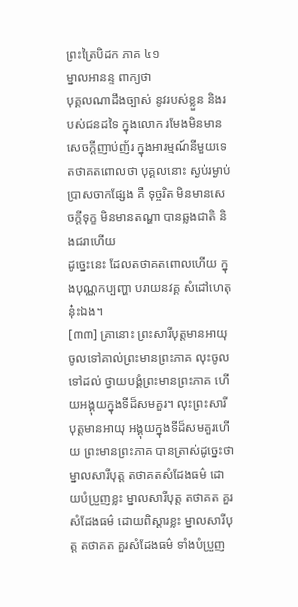ព្រះត្រៃបិដក ភាគ ៤១
ម្នាលអានន្ទ ពាក្យថា
បុគ្គលណាដឹងច្បាស់ នូវរបស់ខ្លួន និងរបស់ជនដទៃ ក្នុងលោក រមែងមិនមានសេចក្ដីញាប់ញ័រ ក្នុងអារម្មណ៍នីមួយទេ តថាគតពោលថា បុគ្គលនោះ ស្ងប់រម្ងាប់ ប្រាសចាកផ្សែង គឺ ទុច្ចរិត មិនមានសេចក្ដីទុក្ខ មិនមានតណ្ហា បានឆ្លងជាតិ និងជរាហើយ
ដូច្នេះនេះ ដែលតថាគតពោលហើយ ក្នុងបុណ្ណកប្បញ្ហា បរាយនវគ្គ សំដៅហេតុនុ៎ះឯង។
[៣៣] គ្រានោះ ព្រះសារីបុត្តមានអាយុ ចូលទៅគាល់ព្រះមានព្រះភាគ លុះចូលទៅដល់ ថ្វាយបង្គំព្រះមានព្រះភាគ ហើយអង្គុយក្នុងទីដ៏សមគួរ។ លុះព្រះសារីបុត្តមានអាយុ អង្គុយក្នុងទីដ៏សមគួរហើយ ព្រះមានព្រះភាគ បានត្រាស់ដូច្នេះថា ម្នាលសារីបុត្ត តថាគតសំដែងធម៌ ដោយបំប្រួញខ្លះ ម្នាលសារីបុត្ត តថាគត គួរសំដែងធម៌ ដោយពិស្ដារខ្លះ ម្នាលសារីបុត្ត តថាគត គួរសំដែងធម៌ ទាំងបំប្រួញ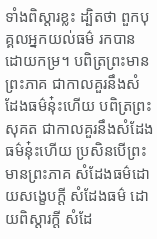ទាំងពិស្ដារខ្លះ ដ្បិតថា ពួកបុគ្គលអ្នកយល់ធម៌ រកបានដោយកម្រ។ បពិត្រព្រះមានព្រះភាគ ជាកាលគួរនឹងសំដែងធម៌នុ៎ះហើយ បពិត្រព្រះសុគត ជាកាលគួរនឹងសំដែងធម៌នុ៎ះហើយ ប្រសិនបើព្រះមានព្រះភាគ សំដែងធម៌ដោយសង្ខេបក្ដី សំដែងធម៌ ដោយពិស្ដារក្ដី សំដែ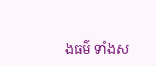ងធម៌ ទាំងស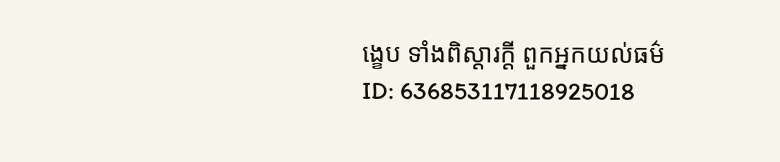ង្ខេប ទាំងពិស្ដារក្ដី ពួកអ្នកយល់ធម៌
ID: 636853117118925018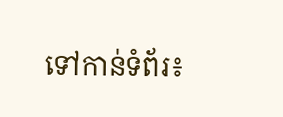ទៅកាន់ទំព័រ៖